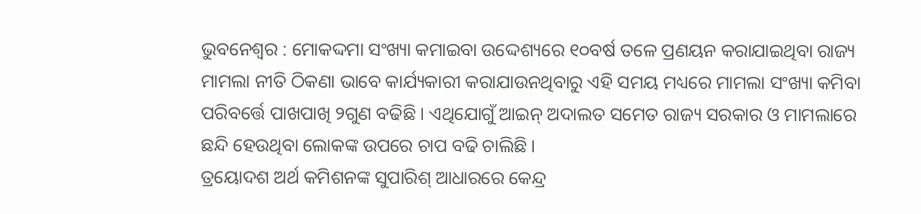ଭୁବନେଶ୍ୱର : ମୋକଦ୍ଦମା ସଂଖ୍ୟା କମାଇବା ଉଦ୍ଦେଶ୍ୟରେ ୧୦ବର୍ଷ ତଳେ ପ୍ରଣୟନ କରାଯାଇଥିବା ରାଜ୍ୟ ମାମଲା ନୀତି ଠିକଣା ଭାବେ କାର୍ଯ୍ୟକାରୀ କରାଯାଉନଥିବାରୁ ଏହି ସମୟ ମଧ୍ୟରେ ମାମଲା ସଂଖ୍ୟା କମିବା ପରିବର୍ତ୍ତେ ପାଖପାଖି ୨ଗୁଣ ବଢିଛି । ଏଥିଯୋଗୁଁ ଆଇନ୍ ଅଦାଲତ ସମେତ ରାଜ୍ୟ ସରକାର ଓ ମାମଲାରେ ଛନ୍ଦି ହେଉଥିବା ଲୋକଙ୍କ ଉପରେ ଚାପ ବଢି ଚାଲିଛି ।
ତ୍ରୟୋଦଶ ଅର୍ଥ କମିଶନଙ୍କ ସୁପାରିଶ୍ ଆଧାରରେ କେନ୍ଦ୍ର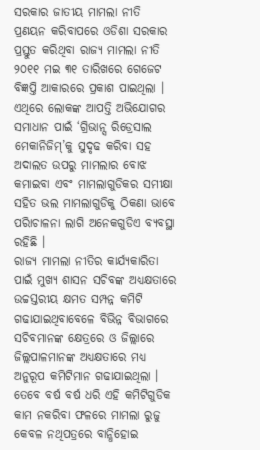ସରକାର ଜାତୀୟ ମାମଲା ନୀତି ପ୍ରଣୟନ କରିବାପରେ ଓଡିଶା ସରକାର ପ୍ରସ୍ତୁତ କରିଥିବା ରାଜ୍ୟ ମାମଲା ନୀତି ୨୦୧୧ ମଇ ୩୧ ତାରିଖରେ ଗେଜେଟ ବିଜ୍ଞପ୍ତି ଆକାରରେ ପ୍ରକାଶ ପାଇଥିଲା । ଏଥିରେ ଲୋକଙ୍କ ଆପତ୍ତି ଅଭିଯୋଗର ସମାଧାନ ପାଇଁ ‘ଗ୍ରିଭାନ୍ସ ରିଡ୍ରେସାଲ ମେକାନିଜିମ୍’କୁ ସୁଦୃଢ କରିବା ସହ ଅଦାଲତ ଉପରୁ ମାମଲାର ବୋଝ କମାଇବା ଏବଂ ମାମଲାଗୁଡିକର ସମୀକ୍ଷା ସହିତ ଭଲ ମାମଲାଗୁଡିକୁ ଠିକଣା ଭାବେ ପରିାଚାଳନା ଲାଗି ଅନେକଗୁଡିଏ ବ୍ୟବସ୍ଥା ରହିଛି ।
ରାଜ୍ୟ ମାମଲା ନୀତିର କାର୍ଯ୍ୟକାରିତା ପାଇଁ ମୁଖ୍ୟ ଶାସନ ସଚିବଙ୍କ ଅଧ୍ୟକ୍ଷତାରେ ଉଚ୍ଚସ୍ତରୀୟ କ୍ଷମତ ସମ୍ପନ୍ନ କମିଟି ଗଢାଯାଇଥିବାବେଳେ ବିଭିନ୍ନ ବିଭାଗରେ ସଚିବମାନଙ୍କ କ୍ଷେତ୍ରରେ ଓ ଜିଲ୍ଲାରେ ଜିଲ୍ଲପାଳମାନଙ୍କ ଅଧ୍ୟକ୍ଷତାରେ ମଧ୍ୟ ଅନୁରୂପ କମିଟିମାନ ଗଢାଯାଇଥିଲା । ତେବେ ବର୍ଷ ବର୍ଷ ଧରି ଏହି କମିଟିଗୁଡିକ କାମ ନକରିବା ଫଳରେ ମାମଲା ରୁଜୁ କେବଳ ନଥିପତ୍ରରେ ବାନ୍ଧିହୋଇ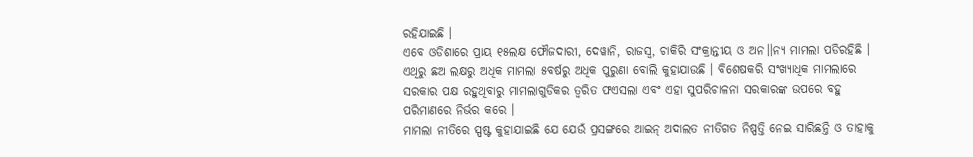ରହିଯାଇଛି ।
ଏବେ ଓଡିଶାରେ ପ୍ରାୟ ୧୫ଲକ୍ଷ ଫୌଜଦାରୀ, ଦେୱାନି, ରାଜସ୍ୱ, ଚାକିରି ସଂକ୍ରାନ୍ତୀୟ ଓ ଅନ।।ନ୍ୟ ମାମଲା ପଡିରହିଛି । ଏଥିରୁ ଛଅ ଲକ୍ଷରୁ ଅଧିକ ମାମଲା ୫ବର୍ଷରୁ ଅଧିକ ପୁରୁଣା ବୋଲି କୁହାଯାଉଛି । ବିଶେଷକରି ସଂଖ୍ୟାଧିକ ମାମଲାରେ ସରକାର ପକ୍ଷ ରହୁଥିବାରୁ ମାମଲାଗୁଡିକର ତ୍ୱରିତ ଫଏସଲା ଏବଂ ଏହା ସୁପରିଚାଳନା ସରକାରଙ୍କ ଉପରେ ବହୁ ପରିମାଣରେ ନିର୍ଭର କରେ ।
ମାମଲା ନୀତିରେ ସ୍ପଷ୍ଟ କୁହାଯାଇଛି ଯେ ଯେଉଁ ପ୍ରସଙ୍ଗରେ ଆଇନ୍ ଅଦାଲତ ନୀତିଗତ ନିଷ୍ପତ୍ତି ନେଇ ସାରିଛନ୍ତି ଓ ତାହାକୁ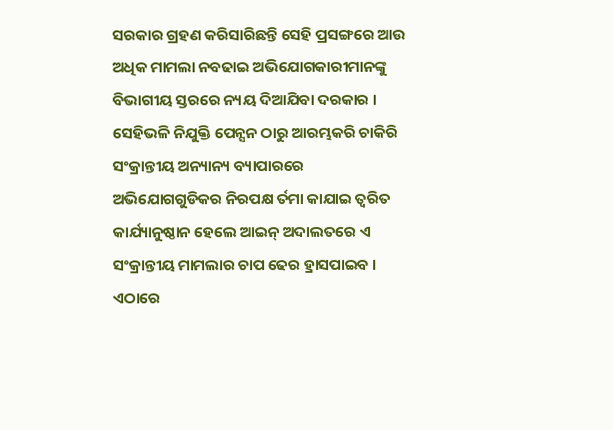ସରକାର ଗ୍ରହଣ କରିସାରିଛନ୍ତି ସେହି ପ୍ରସଙ୍ଗରେ ଆଉ ଅଧିକ ମାମଲା ନବଢାଇ ଅଭିଯୋଗକାରୀମାନଙ୍କୁ ବିଭାଗୀୟ ସ୍ତରରେ ନ୍ୟୟ ଦିଆଯିବା ଦରକାର । ସେହିଭଳି ନିଯୁକ୍ତି ପେନ୍ସନ ଠାରୁ ଆରମ୍ଭକରି ଚାକିରି ସଂକ୍ରାନ୍ତୀୟ ଅନ୍ୟାନ୍ୟ ବ୍ୟାପାରରେ ଅଭିଯୋଗଗୁଡିକର ନିରପକ୍ଷ ର୍ତମା କାଯାଇ ତ୍ୱରିତ କାର୍ଯ୍ୟାନୁଷ୍ଠାନ ହେଲେ ଆଇନ୍ ଅଦାଲତରେ ଏ ସଂକ୍ରାନ୍ତୀୟ ମାମଲାର ଚାପ ଢେର ହ୍ରାସପାଇବ । ଏଠାରେ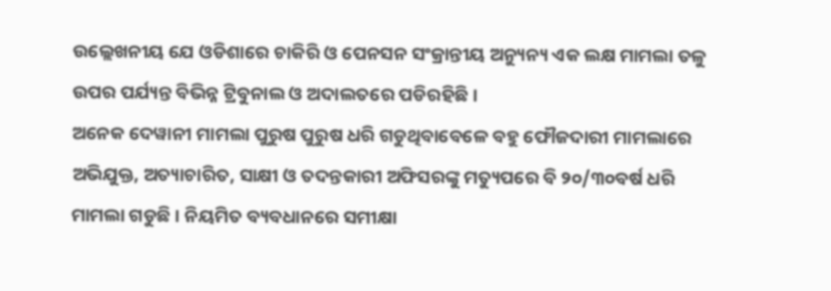ଉଲ୍ଲେଖନୀୟ ଯେ ଓଡିଶାରେ ଚାକିରି ଓ ପେନସନ ସଂକ୍ରାନ୍ତୀୟ ଅନ୍ୟୁନ୍ୟ ଏକ ଲକ୍ଷ ମାମଲା ତଳୁ ଉପର ପର୍ଯ୍ୟନ୍ତ ବିଭିନ୍ନ ଟ୍ରିବୁନାଲ ଓ ଅଦାଲତରେ ପଡିରହିଛି ।
ଅନେକ ଦେୱାନୀ ମାମଲା ପୁରୁଷ ପୁରୁଷ ଧରି ଗଡୁଥିବାବେଳେ ବହୁ ଫୌଜଦାରୀ ମାମଲାରେ ଅଭିଯୁକ୍ତ, ଅତ୍ୟାଚାରିତ, ସାକ୍ଷୀ ଓ ତଦନ୍ତକାରୀ ଅଫିସରଙ୍କୁ ମତ୍ୟୁପରେ ବି ୨୦/୩୦ବର୍ଷ ଧରି ମାମଲା ଗଡୁଛି । ନିୟମିତ ବ୍ୟବଧାନରେ ସମୀକ୍ଷା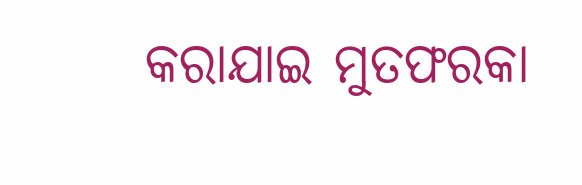କରାଯାଇ ମୁତଫରକା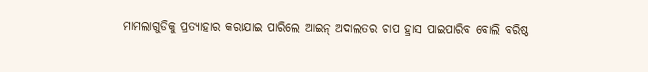ମାମଲାଗୁଡିକୁ ପ୍ରତ୍ୟାହାର କରାଯାଇ ପାରିଲେ ଆଇନ୍ ଅଦାଲତର ଚାପ ହ୍ରାସ ପାଇପାରିବ ବୋଲି ବରିଷ୍ଠ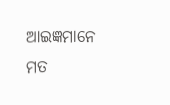ଆଇଜ୍ଞମାନେ ମତ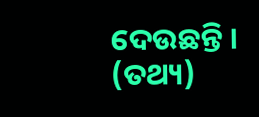ଦେଉଛନ୍ତି । (ତଥ୍ୟ)